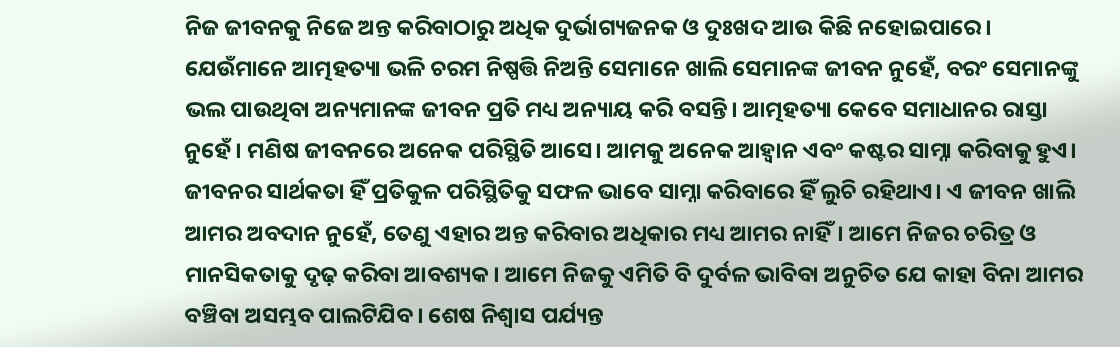ନିଜ ଜୀବନକୁ ନିଜେ ଅନ୍ତ କରିବାଠାରୁ ଅଧିକ ଦୁର୍ଭାଗ୍ୟଜନକ ଓ ଦୁଃଖଦ ଆଉ କିଛି ନହୋଇପାରେ। ଯେଉଁମାନେ ଆତ୍ମହତ୍ୟା ଭଳି ଚରମ ନିଷ୍ପତ୍ତି ନିଅନ୍ତି ସେମାନେ ଖାଲି ସେମାନଙ୍କ ଜୀବନ ନୁହେଁ, ବରଂ ସେମାନଙ୍କୁ ଭଲ ପାଉଥିବା ଅନ୍ୟମାନଙ୍କ ଜୀବନ ପ୍ରତି ମଧ୍ୟ ଅନ୍ୟାୟ କରି ବସନ୍ତି। ଆତ୍ମହତ୍ୟା କେବେ ସମାଧାନର ରାସ୍ତା ନୁହେଁ। ମଣିଷ ଜୀବନରେ ଅନେକ ପରିସ୍ଥିତି ଆସେ। ଆମକୁ ଅନେକ ଆହ୍ବାନ ଏବଂ କଷ୍ଟର ସାମ୍ନା କରିବାକୁ ହୁଏ। ଜୀବନର ସାର୍ଥକତା ହିଁ ପ୍ରତିକୁଳ ପରିସ୍ଥିତିକୁ ସଫଳ ଭାବେ ସାମ୍ନା କରିବାରେ ହିଁ ଲୁଚି ରହିଥାଏ। ଏ ଜୀବନ ଖାଲି ଆମର ଅବଦାନ ନୁହେଁ, ତେଣୁ ଏହାର ଅନ୍ତ କରିବାର ଅଧିକାର ମଧ୍ୟ ଆମର ନାହିଁ। ଆମେ ନିଜର ଚରିତ୍ର ଓ ମାନସିକତାକୁ ଦୃଢ଼ କରିବା ଆବଶ୍ୟକ। ଆମେ ନିଜକୁ ଏମିତି ବି ଦୁର୍ବଳ ଭାବିବା ଅନୁଚିତ ଯେ କାହା ବିନା ଆମର ବଞ୍ଚିବା ଅସମ୍ଭବ ପାଲଟିଯିବ। ଶେଷ ନିଶ୍ବାସ ପର୍ଯ୍ୟନ୍ତ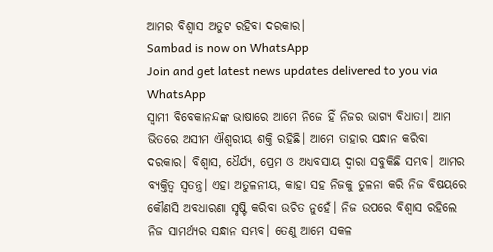ଆମର ବିଶ୍ବାସ ଅତୁଟ ରହିବା ଦରକାର।
Sambad is now on WhatsApp
Join and get latest news updates delivered to you via WhatsApp
ସ୍ବାମୀ ବିବେକାନନ୍ଦଙ୍କ ଭାଷାରେ ଆମେ ନିଜେ ହିଁ ନିଜର ଭାଗ୍ୟ ବିଧାତା। ଆମ ଭିତରେ ଅସୀମ ଐଶ୍ବରୀୟ ଶକ୍ତି ରହିଛି। ଆମେ ତାହାର ସନ୍ଧାନ କରିବା ଦରକାର। ବିଶ୍ବାସ, ଧୈର୍ଯ୍ୟ, ପ୍ରେମ ଓ ଅଧ୍ୟବସାୟ ଦ୍ବାରା ସବୁକିଛି ସମ୍ଭବ। ଆମର ବ୍ୟକ୍ତିତ୍ବ ସ୍ବତନ୍ତ୍ର। ଏହା ଅତୁଳନୀୟ, କାହା ସହ ନିଜକୁ ତୁଳନା କରି ନିଜ ବିଷୟରେ କୌଣସି ଅବଧାରଣା ସୃଷ୍ଟି କରିବା ଉଚିତ ନୁହେଁ। ନିଜ ଉପରେ ବିଶ୍ବାସ ରହିଲେ ନିଜ ସାମର୍ଥ୍ୟର ସନ୍ଧାନ ସମ୍ଭବ। ତେଣୁ ଆମେ ସକଳ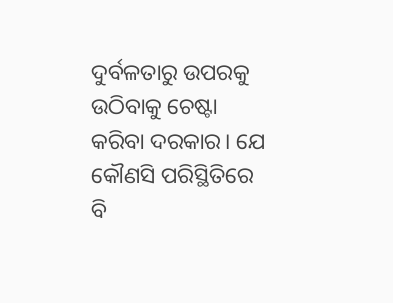ଦୁର୍ବଳତାରୁ ଉପରକୁ ଉଠିବାକୁ ଚେଷ୍ଟା କରିବା ଦରକାର। ଯେ କୌଣସି ପରିସ୍ଥିତିରେ ବି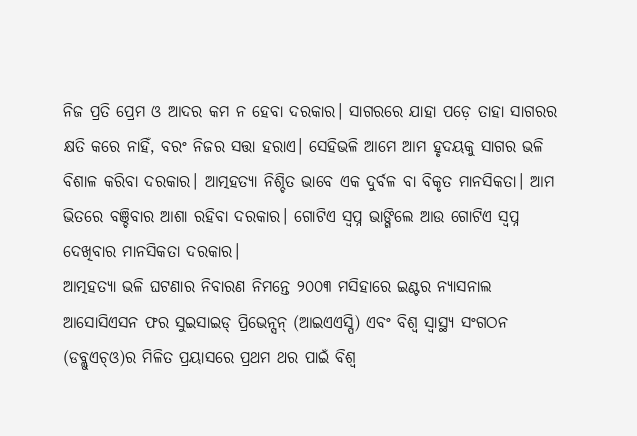ନିଜ ପ୍ରତି ପ୍ରେମ ଓ ଆଦର କମ ନ ହେବା ଦରକାର। ସାଗରରେ ଯାହା ପଡ଼େ ତାହା ସାଗରର କ୍ଷତି କରେ ନାହିଁ, ବରଂ ନିଜର ସତ୍ତା ହରାଏ। ସେହିଭଳି ଆମେ ଆମ ହୃଦୟକୁ ସାଗର ଭଳି ବିଶାଳ କରିବା ଦରକାର। ଆତ୍ମହତ୍ୟା ନିଶ୍ଚିତ ଭାବେ ଏକ ଦୁର୍ବଳ ବା ବିକୃତ ମାନସିକତା। ଆମ ଭିତରେ ବଞ୍ଚିବାର ଆଶା ରହିବା ଦରକାର। ଗୋଟିଏ ସ୍ବପ୍ନ ଭାଙ୍ଗିଲେ ଆଉ ଗୋଟିଏ ସ୍ବପ୍ନ ଦେଖିବାର ମାନସିକତା ଦରକାର।
ଆତ୍ମହତ୍ୟା ଭଳି ଘଟଣାର ନିବାରଣ ନିମନ୍ତେ ୨୦୦୩ ମସିହାରେ ଇଣ୍ଟର ନ୍ୟାସନାଲ ଆସୋସିଏସନ ଫର ସୁଇସାଇଡ୍ ପ୍ରିଭେନ୍ସନ୍ (ଆଇଏଏସ୍ପି) ଏବଂ ବିଶ୍ବ ସ୍ବାସ୍ଥ୍ୟ ସଂଗଠନ (ଡବ୍ଲୁଏଚ୍ଓ)ର ମିଳିତ ପ୍ରୟାସରେ ପ୍ରଥମ ଥର ପାଇଁ ବିଶ୍ବ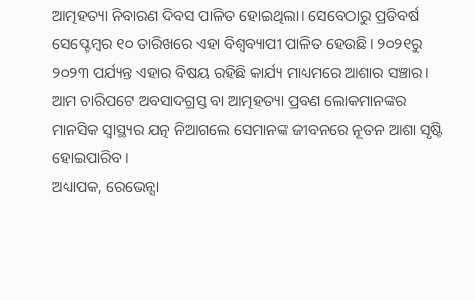ଆତ୍ମହତ୍ୟା ନିବାରଣ ଦିବସ ପାଳିତ ହୋଇଥିଲା। ସେବେଠାରୁ ପ୍ରତିବର୍ଷ ସେପ୍ଟେମ୍ବର ୧୦ ତାରିଖରେ ଏହା ବିଶ୍ବବ୍ୟାପୀ ପାଳିତ ହେଉଛି। ୨୦୨୧ରୁ ୨୦୨୩ ପର୍ଯ୍ୟନ୍ତ ଏହାର ବିଷୟ ରହିଛି କାର୍ଯ୍ୟ ମାଧ୍ୟମରେ ଆଶାର ସଞ୍ଚାର। ଆମ ଚାରିପଟେ ଅବସାଦଗ୍ରସ୍ତ ବା ଆତ୍ମହତ୍ୟା ପ୍ରବଣ ଲୋକମାନଙ୍କର ମାନସିକ ସ୍ବାସ୍ଥ୍ୟର ଯତ୍ନ ନିଆଗଲେ ସେମାନଙ୍କ ଜୀବନରେ ନୂତନ ଆଶା ସୃଷ୍ଟି ହୋଇପାରିବ।
ଅଧ୍ୟାପକ, ରେଭେନ୍ସା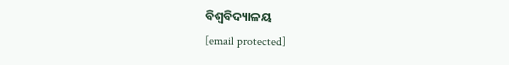ବିଶ୍ବବିଦ୍ୟାଳୟ
[email protected]